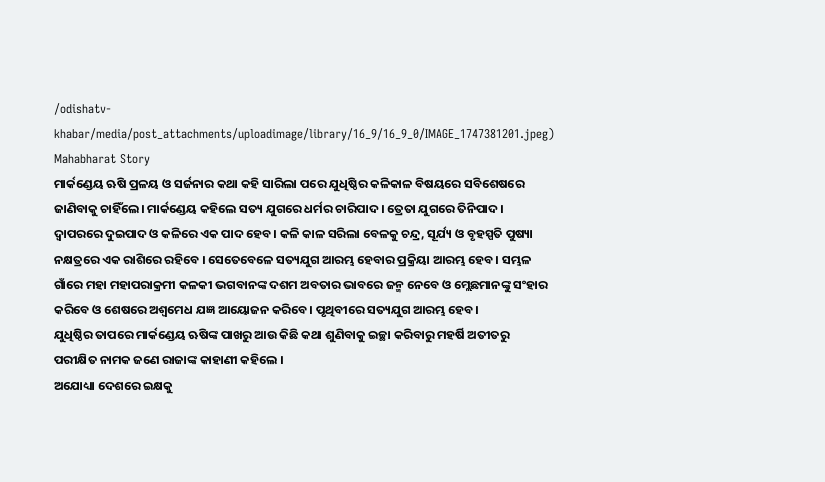/odishatv-khabar/media/post_attachments/uploadimage/library/16_9/16_9_0/IMAGE_1747381201.jpeg)
Mahabharat Story
ମାର୍କଣ୍ଡେୟ ଋଷି ପ୍ରଳୟ ଓ ସର୍ଜନାର କଥା କହି ସାରିଲା ପରେ ଯୁଧିଷ୍ଠିର କଳିକାଳ ବିଷୟରେ ସବିଶେଷରେ ଜାଣିବାକୁ ଚାହିଁଲେ। ମାର୍କଣ୍ଡେୟ କହିଲେ ସତ୍ୟ ଯୁଗରେ ଧର୍ମର ଚାରିପାଦ । ତ୍ରେତା ଯୁଗରେ ତିନିପାଦ । ଦ୍ୱାପରରେ ଦୁଇପାଦ ଓ କଳିରେ ଏକ ପାଦ ହେବ। କଳି କାଳ ସରିଲା ବେଳକୁ ଚନ୍ଦ୍ର, ସୂର୍ଯ୍ୟ ଓ ବୃହସ୍ପତି ପୁଷ୍ୟା ନକ୍ଷତ୍ରରେ ଏକ ରାଶିରେ ରହିବେ । ସେତେବେଳେ ସତ୍ୟଯୁଗ ଆରମ୍ଭ ହେବାର ପ୍ରକ୍ରିୟା ଆରମ୍ଭ ହେବ । ସମ୍ଭଳ ଗାଁରେ ମହା ମହାପରାକ୍ରମୀ କଳକୀ ଭଗବାନଙ୍କ ଦଶମ ଅବତାର ଭାବରେ ଜନ୍ମ ନେବେ ଓ ମ୍ଲେଛମାନଙ୍କୁ ସଂହାର କରିବେ ଓ ଶେଷରେ ଅଶ୍ୱମେଧ ଯଜ୍ଞ ଆୟୋଜନ କରିବେ। ପୃଥିବୀରେ ସତ୍ୟଯୁଗ ଆରମ୍ଭ ହେବ।
ଯୁଧିଷ୍ଠିର ତାପରେ ମାର୍କଣ୍ଡେୟ ଋଷିଙ୍କ ପାଖରୁ ଆଉ କିଛି କଥା ଶୁଣିବାକୁ ଇଚ୍ଛା କରିବାରୁ ମହର୍ଷି ଅତୀତରୁ ପରୀକ୍ଷିତ ନାମକ ଜଣେ ରାଜାଙ୍କ କାହାଣୀ କହିଲେ ।
ଅଯୋଧ୍ୟା ଦେଶରେ ଇକ୍ଷକୁ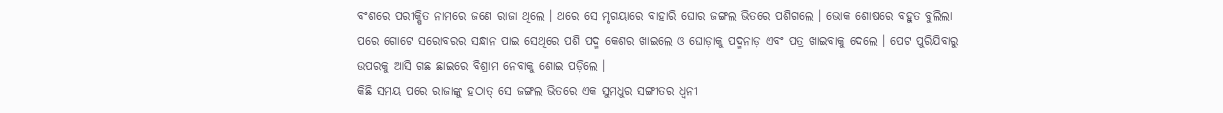ବଂଶରେ ପରୀକ୍ଷିତ ନାମରେ ଜଣେ ରାଜା ଥିଲେ । ଥରେ ସେ ମୃଗୟାରେ ବାହାରି ଘୋର ଜଙ୍ଗଲ ଭିତରେ ପଶିଗଲେ । ଭୋକ ଶୋଷରେ ବହୁତ ବୁଲିଲା ପରେ ଗୋଟେ ସରୋବରର ସନ୍ଧାନ ପାଇ ସେଥିରେ ପଶି ପଦ୍ମ କେଶର ଖାଇଲେ ଓ ଘୋଡ଼ାକୁ ପଦ୍ମନାଡ଼ ଏବଂ ପତ୍ର ଖାଇବାକୁ ଦେଲେ । ପେଟ ପୁରିଯିବାରୁ ଉପରକୁ ଆସି ଗଛ ଛାଇରେ ବିଶ୍ରାମ ନେବାକୁ ଶୋଇ ପଡ଼ିଲେ ।
କିଛି ସମୟ ପରେ ରାଜାଙ୍କୁ ହଠାତ୍ ସେ ଜଙ୍ଗଲ ଭିତରେ ଏକ ସୁମଧୁର ସଙ୍ଗୀତର ଧ୍ୱନୀ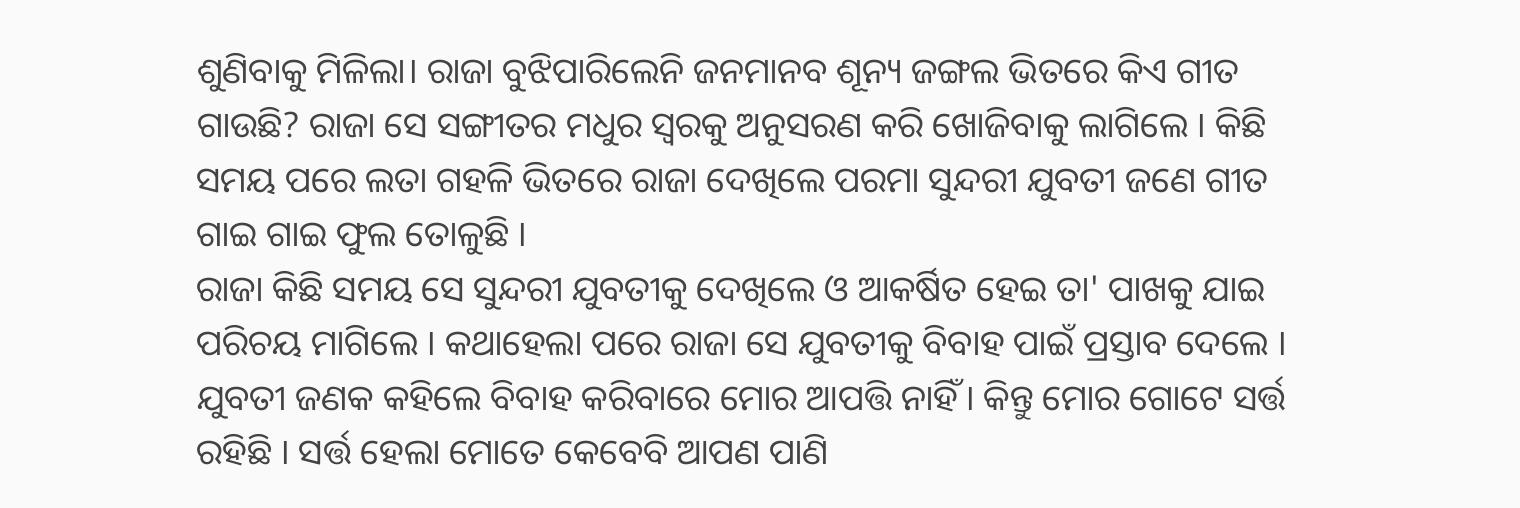ଶୁଣିବାକୁ ମିଳିଲା। ରାଜା ବୁଝିପାରିଲେନି ଜନମାନବ ଶୂନ୍ୟ ଜଙ୍ଗଲ ଭିତରେ କିଏ ଗୀତ ଗାଉଛି? ରାଜା ସେ ସଙ୍ଗୀତର ମଧୁର ସ୍ୱରକୁ ଅନୁସରଣ କରି ଖୋଜିବାକୁ ଲାଗିଲେ । କିଛି ସମୟ ପରେ ଲତା ଗହଳି ଭିତରେ ରାଜା ଦେଖିଲେ ପରମା ସୁନ୍ଦରୀ ଯୁବତୀ ଜଣେ ଗୀତ ଗାଇ ଗାଇ ଫୁଲ ତୋଳୁଛି ।
ରାଜା କିଛି ସମୟ ସେ ସୁନ୍ଦରୀ ଯୁବତୀକୁ ଦେଖିଲେ ଓ ଆକର୍ଷିତ ହେଇ ତା' ପାଖକୁ ଯାଇ ପରିଚୟ ମାଗିଲେ । କଥାହେଲା ପରେ ରାଜା ସେ ଯୁବତୀକୁ ବିବାହ ପାଇଁ ପ୍ରସ୍ତାବ ଦେଲେ । ଯୁବତୀ ଜଣକ କହିଲେ ବିବାହ କରିବାରେ ମୋର ଆପତ୍ତି ନାହିଁ। କିନ୍ତୁ ମୋର ଗୋଟେ ସର୍ତ୍ତ ରହିଛି । ସର୍ତ୍ତ ହେଲା ମୋତେ କେବେବି ଆପଣ ପାଣି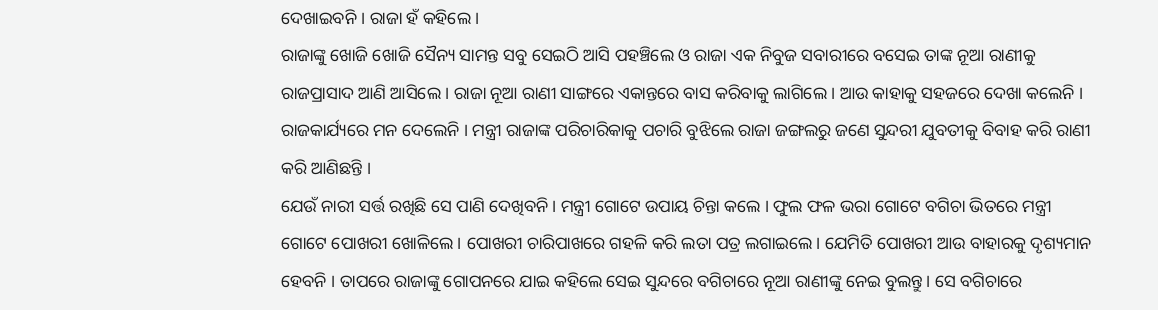ଦେଖାଇବନି । ରାଜା ହଁ କହିଲେ ।
ରାଜାଙ୍କୁ ଖୋଜି ଖୋଜି ସୈନ୍ୟ ସାମନ୍ତ ସବୁ ସେଇଠି ଆସି ପହଞ୍ଚିଲେ ଓ ରାଜା ଏକ ନିବୁଜ ସବାରୀରେ ବସେଇ ତାଙ୍କ ନୂଆ ରାଣୀକୁ ରାଜପ୍ରାସାଦ ଆଣି ଆସିଲେ । ରାଜା ନୂଆ ରାଣୀ ସାଙ୍ଗରେ ଏକାନ୍ତରେ ବାସ କରିବାକୁ ଲାଗିଲେ । ଆଉ କାହାକୁ ସହଜରେ ଦେଖା କଲେନି । ରାଜକାର୍ଯ୍ୟରେ ମନ ଦେଲେନି । ମନ୍ତ୍ରୀ ରାଜାଙ୍କ ପରିଚାରିକାକୁ ପଚାରି ବୁଝିଲେ ରାଜା ଜଙ୍ଗଲରୁ ଜଣେ ସୁନ୍ଦରୀ ଯୁବତୀକୁ ବିବାହ କରି ରାଣୀ କରି ଆଣିଛନ୍ତି ।
ଯେଉଁ ନାରୀ ସର୍ତ୍ତ ରଖିଛି ସେ ପାଣି ଦେଖିବନି । ମନ୍ତ୍ରୀ ଗୋଟେ ଉପାୟ ଚିନ୍ତା କଲେ । ଫୁଲ ଫଳ ଭରା ଗୋଟେ ବଗିଚା ଭିତରେ ମନ୍ତ୍ରୀ ଗୋଟେ ପୋଖରୀ ଖୋଳିଲେ । ପୋଖରୀ ଚାରିପାଖରେ ଗହଳି କରି ଲତା ପତ୍ର ଲଗାଇଲେ। ଯେମିତି ପୋଖରୀ ଆଉ ବାହାରକୁ ଦୃଶ୍ୟମାନ ହେବନି । ତାପରେ ରାଜାଙ୍କୁ ଗୋପନରେ ଯାଇ କହିଲେ ସେଇ ସୁନ୍ଦରେ ବଗିଚାରେ ନୂଆ ରାଣୀଙ୍କୁ ନେଇ ବୁଲନ୍ତୁ। ସେ ବଗିଚାରେ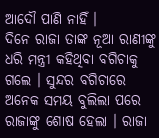ଆଦୌ ପାଣି ନାହିଁ ।
ଦିନେ ରାଜା ତାଙ୍କ ନୂଆ ରାଣୀଙ୍କୁ ଧରି ମନ୍ତ୍ରୀ କହିଥିବା ବଗିଚାକୁ ଗଲେ । ସୁନ୍ଦର ବଗିଚାରେ ଅନେକ ସମୟ ବୁଲିଲା ପରେ ରାଜାଙ୍କୁ ଶୋଷ ହେଲା । ରାଜା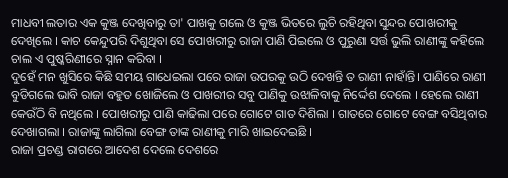ମାଧବୀ ଲତାର ଏକ କୁଞ୍ଜ ଦେଖିବାରୁ ତା' ପାଖକୁ ଗଲେ ଓ କୁଞ୍ଜ ଭିତରେ ଲୁଚି ରହିଥିବା ସୁନ୍ଦର ପୋଖରୀକୁ ଦେଖିଲେ । କାଚ କେନ୍ଦୁପରି ଦିଶୁଥିବା ସେ ପୋଖରୀରୁ ରାଜା ପାଣି ପିଇଲେ ଓ ପୁରୁଣା ସର୍ତ୍ତ ଭୁଲି ରାଣୀଙ୍କୁ କହିଲେ ଚାଲ ଏ ପୁଷ୍କରିଣୀରେ ସ୍ନାନ କରିବା ।
ଦୁହେଁ ମନ ଖୁସିରେ କିଛି ସମୟ ଗାଧେଇଲା ପରେ ରାଜା ଉପରକୁ ଉଠି ଦେଖନ୍ତି ତ ରାଣୀ ନାହାଁନ୍ତି। ପାଣିରେ ରାଣୀ ବୁଡିଗଲେ ଭାବି ରାଜା ବହୁତ ଖୋଜିଲେ ଓ ପାଖରୀର ସବୁ ପାଣିକୁ ଉଝାଳିବାକୁ ନିର୍ଦ୍ଦେଶ ଦେଲେ । ହେଲେ ରାଣୀ କେଉଁଠି ବି ନଥିଲେ । ପୋଖରୀରୁ ପାଣି କାଢିଲା ପରେ ଗୋଟେ ଗାତ ଦିଶିଲା । ଗାତରେ ଗୋଟେ ବେଙ୍ଗ ବସିଥିବାର ଦେଖାଗଲା । ରାଜାଙ୍କୁ ଲାଗିଲା ବେଙ୍ଗ ତାଙ୍କ ରାଣୀକୁ ମାରି ଖାଇଦେଇଛି ।
ରାଜା ପ୍ରଚଣ୍ଡ ରାଗରେ ଆଦେଶ ଦେଲେ ଦେଶରେ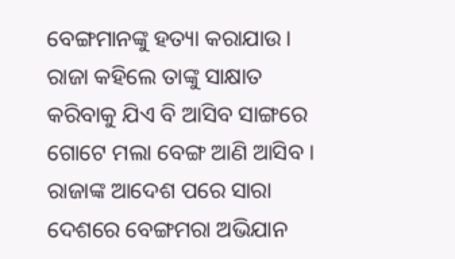ବେଙ୍ଗମାନଙ୍କୁ ହତ୍ୟା କରାଯାଉ। ରାଜା କହିଲେ ତାଙ୍କୁ ସାକ୍ଷାତ କରିବାକୁ ଯିଏ ବି ଆସିବ ସାଙ୍ଗରେ ଗୋଟେ ମଲା ବେଙ୍ଗ ଆଣି ଆସିବ । ରାଜାଙ୍କ ଆଦେଶ ପରେ ସାରା ଦେଶରେ ବେଙ୍ଗମରା ଅଭିଯାନ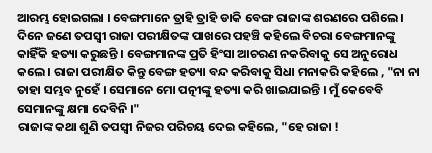ଆରମ୍ଭ ହୋଇଗଲା । ବେଙ୍ଗମାନେ ତ୍ରାହି ତ୍ରାହି ଡାକି ବେଙ୍ଗ ରାଜାଙ୍କ ଶରଣରେ ପଶିଲେ ।
ଦିନେ ଜଣେ ତପସ୍ୱୀ ରାଜା ପରୀକ୍ଷିତଙ୍କ ପାଖରେ ପହଞ୍ଚି କହିଲେ ବିଚରା ବେଙ୍ଗମାନଙ୍କୁ କାହିଁକି ହତ୍ୟା କରୁଛନ୍ତି । ବେଙ୍ଗମାନଙ୍କ ପ୍ରତି ହିଂସା ଆଚରଣ ନକରିବାକୁ ସେ ଅନୁରୋଧ କଲେ । ରାଜା ପରୀକ୍ଷିତ କିନ୍ତୁ ବେଙ୍ଗ ହତ୍ୟା ବନ୍ଦ କରିବାକୁ ସିଧା ମନାକରି କହିଲେ , "ନା ନା ତାହା ସମ୍ଭବ ନୁହେଁ । ସେମାନେ ମୋ ପତ୍ନୀଙ୍କୁ ହତ୍ୟା କରି ଖାଇଯାଇନ୍ତି । ମୁଁ କେବେବି ସେମାନଙ୍କୁ କ୍ଷମା ଦେବିନି ।"
ରାଜାଙ୍କ କଥା ଶୁଣି ତପସ୍ୱୀ ନିଜର ପରିଚୟ ଦେଇ କହିଲେ, "ହେ ରାଜା !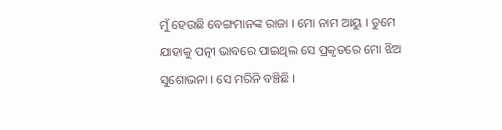ମୁଁ ହେଉଛି ବେଙ୍ଗମାନଙ୍କ ରାଜା । ମୋ ନାମ ଆୟୁ । ତୁମେ ଯାହାକୁ ପତ୍ନୀ ଭାବରେ ପାଇଥିଲ ସେ ପ୍ରକୃତରେ ମୋ ଝିଅ ସୁଶୋଭନା । ସେ ମରିନି ବଞ୍ଚିଛି ।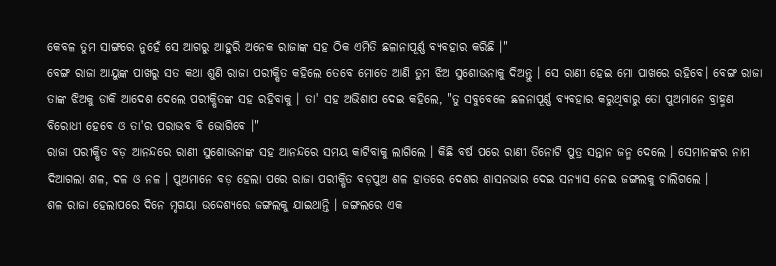କେବଳ ତୁମ ସାଙ୍ଗରେ ନୁହେଁ ସେ ଆଗରୁ ଆହୁରି ଅନେକ ରାଜାଙ୍କ ସହ ଠିକ ଏମିତି ଛଳାନାପୂର୍ଣ୍ଣ ବ୍ୟବହାର କରିଛି ।"
ବେଙ୍ଗ ରାଜା ଆୟୁଙ୍କ ପାଖରୁ ସତ କଥା ଶୁଣି ରାଜା ପରୀକ୍ଷିତ କହିଲେ ତେବେ ମୋତେ ଆଣି ତୁମ ଝିଅ ସୁଶୋଭନାକୁ ଦିଅନ୍ତୁ । ସେ ରାଣୀ ହେଇ ମୋ ପାଖରେ ରହିବେ। ବେଙ୍ଗ ରାଜା ତାଙ୍କ ଝିଅକୁ ଡାକି ଆଦେଶ ଦେଲେ ପରୀକ୍ଷିତଙ୍କ ସହ ରହିବାକୁ । ତା' ସହ ଅଭିଶାପ ଦେଇ କହିଲେ, "ତୁ ସବୁବେଳେ ଛଳନାପୂର୍ଣ୍ଣ ବ୍ୟବହାର କରୁଥିବାରୁ ତୋ ପୁଅମାନେ ବ୍ରାହ୍ମଣ ବିରୋଧୀ ହେବେ ଓ ତା'ର ପରାଭବ ବି ଭୋଗିବେ ।"
ରାଜା ପରୀକ୍ଷିତ ବଡ଼ ଆନନ୍ଦରେ ରାଣୀ ସୁଶୋଭନାଙ୍କ ସହ ଆନନ୍ଦରେ ସମୟ କାଟିବାକୁ ଲାଗିଲେ । କିଛି ବର୍ଷ ପରେ ରାଣୀ ତିନୋଟି ପୁତ୍ର ସନ୍ତାନ ଜନ୍ମ ଦେଲେ । ସେମାନଙ୍କର ନାମ ଦିଆଗଲା ଶଳ, ଦଳ ଓ ନଳ । ପୁଅମାନେ ବଡ଼ ହେଲା ପରେ ରାଜା ପରୀକ୍ଷିତ ବଡ଼ପୁଅ ଶଳ ହାତରେ ଦେଶର ଶାସନଭାର ଦେଇ ସନ୍ୟାସ ନେଇ ଜଙ୍ଗଲକୁ ଚାଲିଗଲେ ।
ଶଳ ରାଜା ହେଲାପରେ ଦିନେ ମୃଗୟା ଉଦ୍ଦେଶ୍ୟରେ ଜଙ୍ଗଲକୁ ଯାଇଥାନ୍ତି । ଜଙ୍ଗଲରେ ଏକ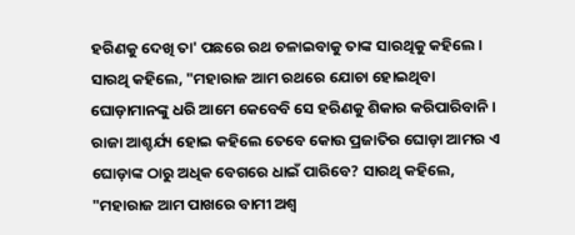ହରିଣକୁ ଦେଖି ତା' ପଛରେ ରଥ ଚଳାଇବାକୁ ତାଙ୍କ ସାରଥିକୁ କହିଲେ । ସାରଥି କହିଲେ, "ମହାରାଜ ଆମ ରଥରେ ଯୋଚା ହୋଇଥିବା ଘୋଡ଼ାମାନଙ୍କୁ ଧରି ଆମେ କେବେବି ସେ ହରିଣକୁ ଶିକାର କରିପାରିବାନି । ରାଜା ଆଶ୍ଚର୍ଯ୍ୟ ହୋଇ କହିଲେ ତେବେ କୋଉ ପ୍ରଜାତିର ଘୋଡ଼ା ଆମର ଏ ଘୋଡ଼ାଙ୍କ ଠାରୁ ଅଧିକ ବେଗରେ ଧାଇଁ ପାରିବେ? ସାରଥି କହିଲେ, "ମହାରାଜ ଆମ ପାଖରେ ବାମୀ ଅଶ୍ୱ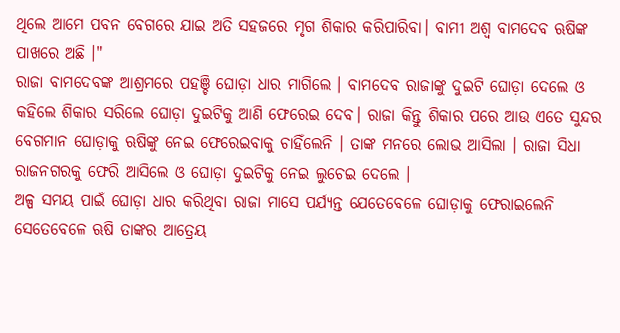ଥିଲେ ଆମେ ପବନ ବେଗରେ ଯାଇ ଅତି ସହଜରେ ମୃଗ ଶିକାର କରିପାରିବା। ବାମୀ ଅଶ୍ୱ ବାମଦେବ ଋଷିଙ୍କ ପାଖରେ ଅଛି ।"
ରାଜା ବାମଦେବଙ୍କ ଆଶ୍ରମରେ ପହଞ୍ଚି ଘୋଡ଼ା ଧାର ମାଗିଲେ । ବାମଦେବ ରାଜାଙ୍କୁ ଦୁଇଟି ଘୋଡ଼ା ଦେଲେ ଓ କହିଲେ ଶିକାର ସରିଲେ ଘୋଡ଼ା ଦୁଇଟିକୁ ଆଣି ଫେରେଇ ଦେବ। ରାଜା କିନ୍ତୁ ଶିକାର ପରେ ଆଉ ଏତେ ସୁନ୍ଦର ବେଗମାନ ଘୋଡ଼ାକୁ ଋଷିଙ୍କୁ ନେଇ ଫେରେଇବାକୁ ଚାହିଁଲେନି । ତାଙ୍କ ମନରେ ଲୋଭ ଆସିଲା । ରାଜା ସିଧା ରାଜନଗରକୁ ଫେରି ଆସିଲେ ଓ ଘୋଡ଼ା ଦୁଇଟିକୁ ନେଇ ଲୁଚେଇ ଦେଲେ ।
ଅଳ୍ପ ସମୟ ପାଇଁ ଘୋଡ଼ା ଧାର କରିଥିବା ରାଜା ମାସେ ପର୍ଯ୍ୟନ୍ତ ଯେତେବେଳେ ଘୋଡ଼ାକୁ ଫେରାଇଲେନି ସେତେବେଳେ ଋଷି ତାଙ୍କର ଆତ୍ରେୟ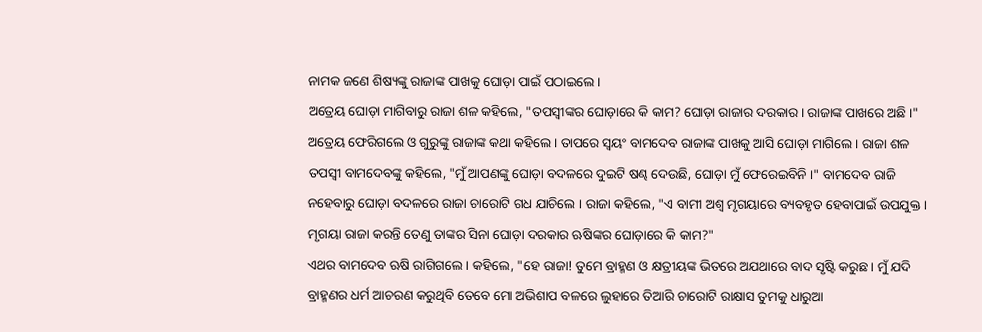ନାମକ ଜଣେ ଶିଷ୍ୟଙ୍କୁ ରାଜାଙ୍କ ପାଖକୁ ଘୋଡ଼ା ପାଇଁ ପଠାଇଲେ ।
ଅତ୍ରେୟ ଘୋଡ଼ା ମାଗିବାରୁ ରାଜା ଶଳ କହିଲେ, "ତପସ୍ୱୀଙ୍କର ଘୋଡ଼ାରେ କି କାମ? ଘୋଡ଼ା ରାଜାର ଦରକାର । ରାଜାଙ୍କ ପାଖରେ ଅଛି ।" ଅତ୍ରେୟ ଫେରିଗଲେ ଓ ଗୁରୁଙ୍କୁ ରାଜାଙ୍କ କଥା କହିଲେ । ତାପରେ ସ୍ୱୟଂ ବାମଦେବ ରାଜାଙ୍କ ପାଖକୁ ଆସି ଘୋଡ଼ା ମାଗିଲେ । ରାଜା ଶଳ ତପସ୍ୱୀ ବାମଦେବଙ୍କୁ କହିଲେ, "ମୁଁ ଆପଣଙ୍କୁ ଘୋଡ଼ା ବଦଳରେ ଦୁଇଟି ଷଣ୍ଢ ଦେଉଛି, ଘୋଡ଼ା ମୁଁ ଫେରେଇବିନି ।" ବାମଦେବ ରାଜି ନହେବାରୁ ଘୋଡ଼ା ବଦଳରେ ରାଜା ଚାରୋଟି ଗଧ ଯାଚିଲେ । ରାଜା କହିଲେ, "ଏ ବାମୀ ଅଶ୍ୱ ମୃଗୟାରେ ବ୍ୟବହୃତ ହେବାପାଇଁ ଉପଯୁକ୍ତ । ମୃଗୟା ରାଜା କରନ୍ତି ତେଣୁ ତାଙ୍କର ସିନା ଘୋଡ଼ା ଦରକାର ଋଷିଙ୍କର ଘୋଡ଼ାରେ କି କାମ?"
ଏଥର ବାମଦେବ ଋଷି ରାଗିଗଲେ । କହିଲେ, "ହେ ରାଜା! ତୁମେ ବ୍ରାହ୍ମଣ ଓ କ୍ଷତ୍ରୀୟଙ୍କ ଭିତରେ ଅଯଥାରେ ବାଦ ସୃଷ୍ଟି କରୁଛ । ମୁଁ ଯଦି ବ୍ରାହ୍ମଣର ଧର୍ମ ଆଚରଣ କରୁଥିବି ତେବେ ମୋ ଅଭିଶାପ ବଳରେ ଲୁହାରେ ତିଆରି ଚାରୋଟି ରାକ୍ଷାସ ତୁମକୁ ଧାରୁଆ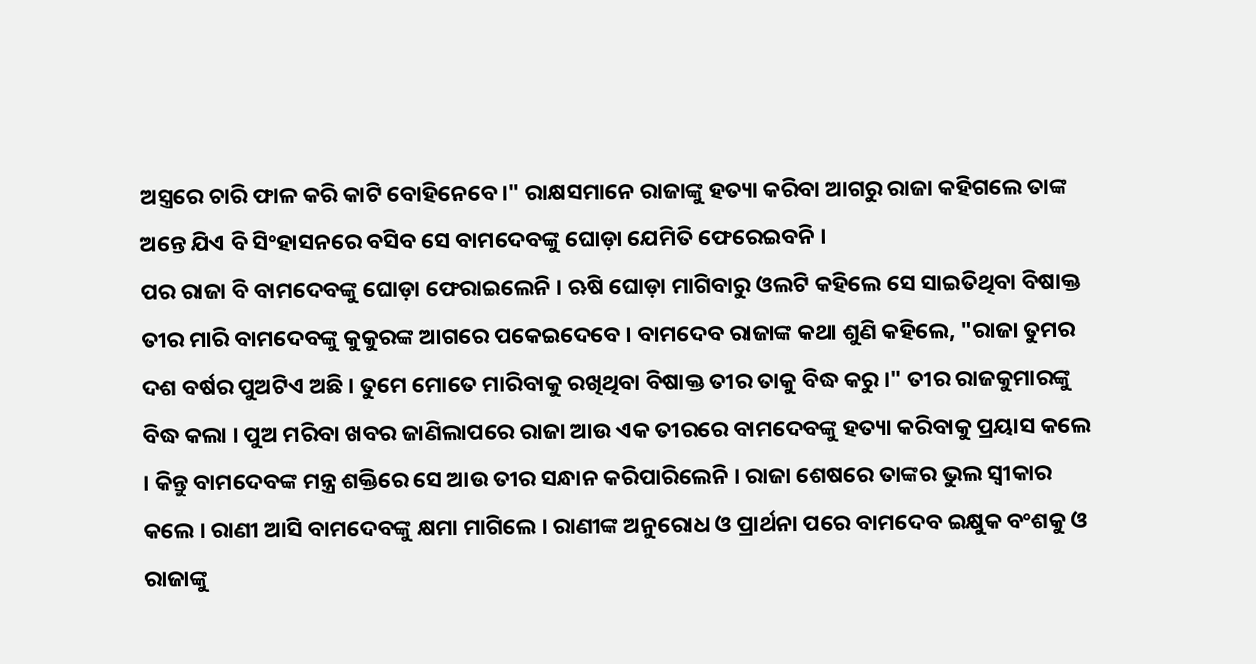ଅସ୍ତ୍ରରେ ଚାରି ଫାଳ କରି କାଟି ବୋହିନେବେ।" ରାକ୍ଷସମାନେ ରାଜାଙ୍କୁ ହତ୍ୟା କରିବା ଆଗରୁ ରାଜା କହିଗଲେ ତାଙ୍କ ଅନ୍ତେ ଯିଏ ବି ସିଂହାସନରେ ବସିବ ସେ ବାମଦେବଙ୍କୁ ଘୋଡ଼ା ଯେମିତି ଫେରେଇବନି ।
ପର ରାଜା ବି ବାମଦେବଙ୍କୁ ଘୋଡ଼ା ଫେରାଇଲେନି । ଋଷି ଘୋଡ଼ା ମାଗିବାରୁ ଓଲଟି କହିଲେ ସେ ସାଇତିଥିବା ବିଷାକ୍ତ ତୀର ମାରି ବାମଦେବଙ୍କୁ କୁକୁରଙ୍କ ଆଗରେ ପକେଇଦେବେ । ବାମଦେବ ରାଜାଙ୍କ କଥା ଶୁଣି କହିଲେ, "ରାଜା ତୁମର ଦଶ ବର୍ଷର ପୁଅଟିଏ ଅଛି । ତୁମେ ମୋତେ ମାରିବାକୁ ରଖିଥିବା ବିଷାକ୍ତ ତୀର ତାକୁ ବିଦ୍ଧ କରୁ ।" ତୀର ରାଜକୁମାରଙ୍କୁ ବିଦ୍ଧ କଲା । ପୁଅ ମରିବା ଖବର ଜାଣିଲାପରେ ରାଜା ଆଉ ଏକ ତୀରରେ ବାମଦେବଙ୍କୁ ହତ୍ୟା କରିବାକୁ ପ୍ରୟାସ କଲେ । କିନ୍ତୁ ବାମଦେବଙ୍କ ମନ୍ତ୍ର ଶକ୍ତିରେ ସେ ଆଉ ତୀର ସନ୍ଧାନ କରିପାରିଲେନି । ରାଜା ଶେଷରେ ତାଙ୍କର ଭୁଲ ସ୍ୱୀକାର କଲେ । ରାଣୀ ଆସି ବାମଦେବଙ୍କୁ କ୍ଷମା ମାଗିଲେ । ରାଣୀଙ୍କ ଅନୁରୋଧ ଓ ପ୍ରାର୍ଥନା ପରେ ବାମଦେବ ଇକ୍ଷୁକ ବଂଶକୁ ଓ ରାଜାଙ୍କୁ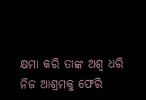କ୍ଷମା କରି ତାଙ୍କ ଅଶ୍ୱ ଧରି ନିଜ ଆଶ୍ରମକୁ ଫେରି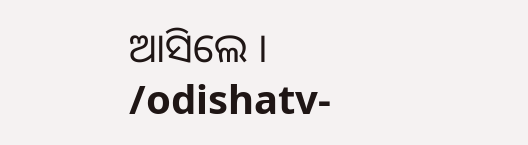ଆସିଲେ ।
/odishatv-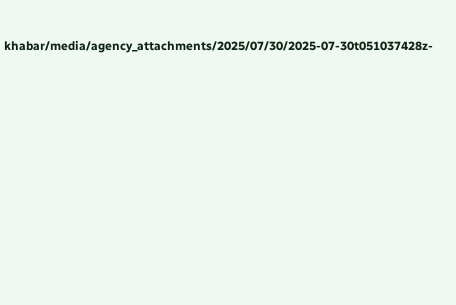khabar/media/agency_attachments/2025/07/30/2025-07-30t051037428z-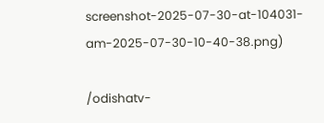screenshot-2025-07-30-at-104031-am-2025-07-30-10-40-38.png)

/odishatv-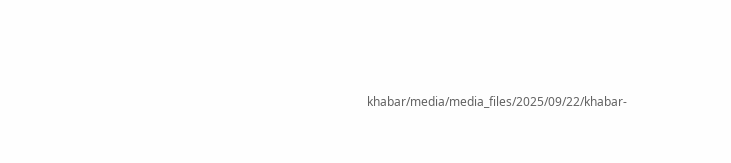khabar/media/media_files/2025/09/22/khabar-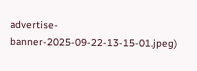advertise-banner-2025-09-22-13-15-01.jpeg)